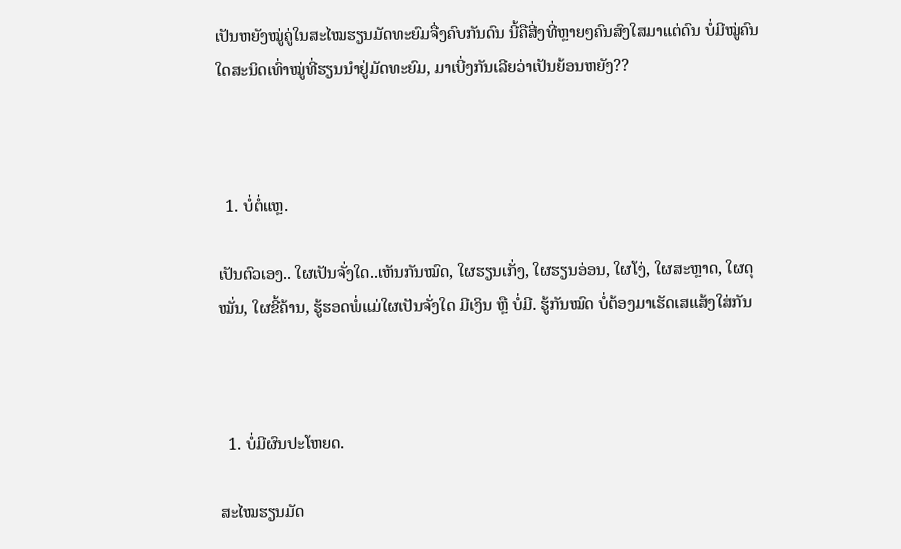ເປັນຫຍັງໝູ່ຄູ່ໃນສະໄໝຮຽນມັດທະຍົມຈື່ງຄົບກັນດົນ ນີ້ຄືສີ່ງທີ່ຫຼາຍໆຄົນສົງໃສມາແຕ່ດົນ ບໍ່ມີໝູ່ຄົນໃດສະນິດເທົ່າໝູ່ທີ່ຮຽນນຳຢູ່ມັດທະຍົມ, ມາເບີ່ງກັນເລີຍວ່າເປັນຍ້ອນຫຍັງ??



  1. ບໍ່ຕໍ່ແຫຼ.

ເປັນຕົວເອງ.. ໃຜເປັນຈັ່ງໃດ..ເຫັນກັນໝົດ, ໃຜຮຽນເກັ່ງ, ໃຜຮຽນອ່ອນ, ໃຜໂງ່, ໃຜສະຫຼາດ, ໃຜດຸໝັ່ນ, ໃຜຂີ້ຄ້ານ, ຮູ້ຮອດພໍ່ແມ່ໃຜເປັນຈັ່ງໃດ ມີເງິນ ຫຼື ບໍ່ມີ. ຮູ້ກັນໝົດ ບໍ່ຕ້ອງມາເຮັດເສແສ້ງໃສ່ກັນ



  1. ບໍ່ມີຜົນປະໂຫຍດ.

ສະໄໝຮຽນມັດ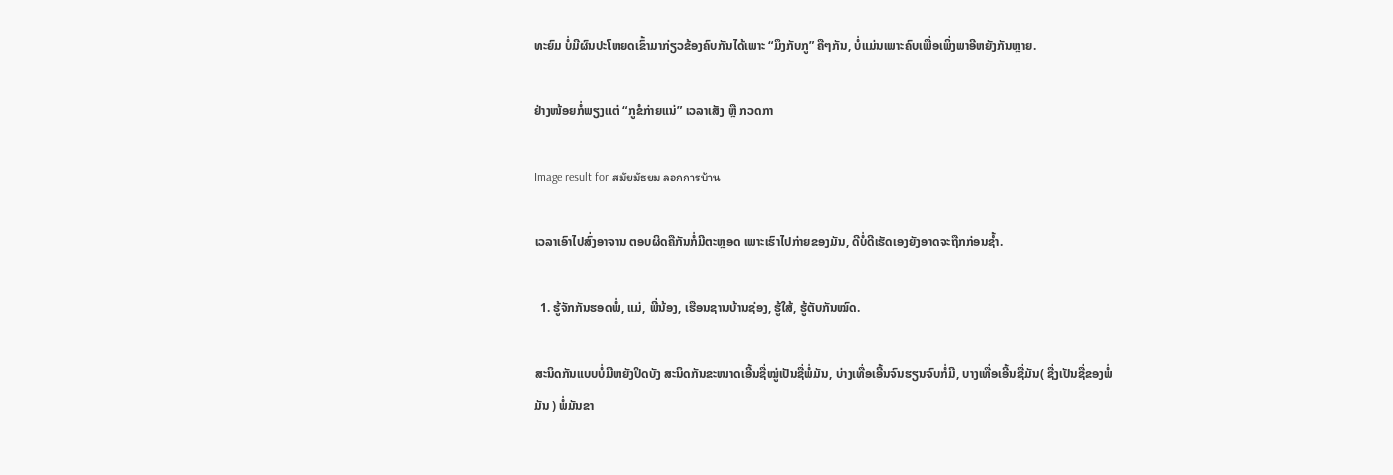ທະຍົມ ບໍ່ມີຜົນປະໂຫຍດເຂົ້າມາກ່ຽວຂ້ອງຄົບກັນໄດ້ເພາະ “ມຶງກັບກູ” ຄືໆກັນ, ບໍ່ແມ່ນເພາະຄົບເພື່ອເພິ່ງພາອີຫຍັງກັນຫຼາຍ.

ຢ່າງໜ້ອຍກໍ່ພຽງແຕ່ “ກູຂໍກ່າຍແນ່” ເວລາເສັງ ຫຼື ກວດກາ

Image result for สมัยมัธยม ลอกการบ้าน

ເວລາເອົາໄປສົ່ງອາຈານ ຕອບຜິດຄືກັນກໍ່ມີຕະຫຼອດ ເພາະເຮົາໄປກ່າຍຂອງມັນ, ດີບໍ່ດີເຮັດເອງຍັງອາດຈະຖືກກ່ອນຊ້ຳ.

  1. ຮູ້ຈັກກັນຮອດພໍ່, ແມ່, ພີ່ນ້ອງ, ເຮືອນຊານບ້ານຊ່ອງ, ຮູ້ໃສ້, ຮູ້ຕັບກັນໝົດ.

ສະນິດກັນແບບບໍ່ມີຫຍັງປິດບັງ ສະນິດກັນຂະໜາດເອີ້ນຊື່ໝູ່ເປັນຊື່ພໍ່ມັນ, ບ່າງເທື່ອເອີ້ນຈົນຮຽນຈົບກໍ່ມີ, ບາງເທື່ອເອີ້ນຊື່ມັນ( ຊື່ງເປັນຊື່ຂອງພໍ່ມັນ ) ພໍ່ມັນຂາ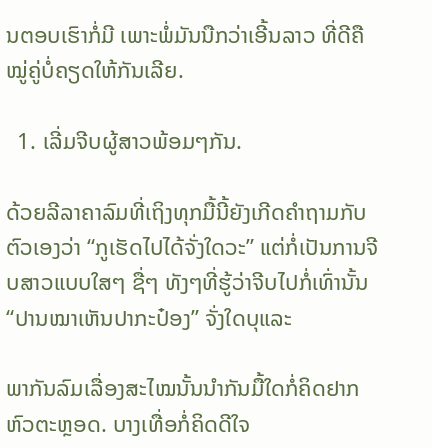ນຕອບເຮົາກໍ່ມີ ເພາະພໍ່ມັນນືກວ່າເອີ້ນລາວ ທີ່ດີຄືໝູ່ຄູ່ບໍ່ຄຽດໃຫ້ກັນເລີຍ.

  1. ເລີ່ມຈີບຜູ້ສາວພ້ອມໆກັນ.

ດ້ວຍລີລາຄາລົມທີ່ເຖິງທຸກມື້ນີ້ຍັງເກີດຄຳຖາມກັບຕົວເອງວ່າ “ກູເຮັດໄປໄດ້ຈັ່ງໃດວະ” ແຕ່ກໍ່ເປັນການຈີບສາວແບບໃສໆ ຊື່ໆ ທັງໆທີ່ຮູ້ວ່າຈີບໄປກໍ່ເທົ່ານັ້ນ “ປານໝາເຫັນປາກະປ໋ອງ” ຈັ່ງໃດບຸແລະ

ພາກັນລົມເລື່ອງສະໄໝນັ້ນນຳກັນມື້ໃດກໍ່ຄິດຢາກຫົວຕະຫຼອດ. ບາງເທື່ອກໍ່ຄິດດີໃຈ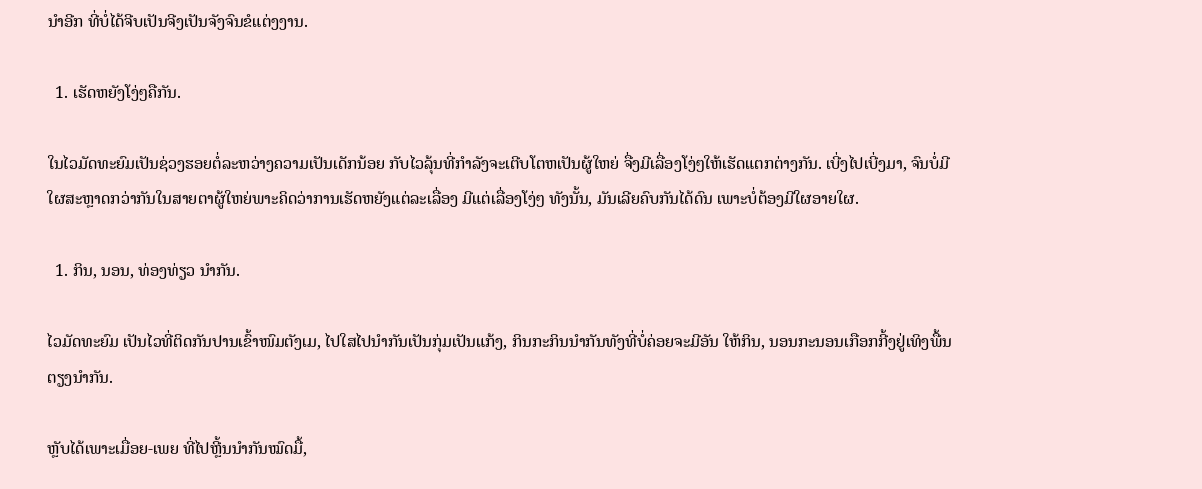ນຳອີກ ທີ່ບໍ່ໄດ້ຈີບເປັນຈີງເປັນຈັງຈົນຂໍແຕ່ງງານ.

  1. ເຮັດຫຍັງໂງ່ໆຄືກັນ.

ໃນໄວມັດທະຍົມເປັນຊ່ວງຮອຍຕໍ່ລະຫວ່າງຄວາມເປັນເດັກນ້ອຍ ກັບໄວລຸ້ນທີ່ກຳລັງຈະເຕີບໂຕຫເປັນຜູ້ໃຫຍ່ ຈື່ງມີເລື່ອງໂງ່ໆໃຫ້ເຮັດແຕກຕ່າງກັນ. ເບີ່ງໄປເບີ່ງມາ, ຈົນບໍ່ມີໃຜສະຫຼາດກວ່າກັນໃນສາຍຕາຜູ້ໃຫຍ່ພາະຄິດວ່າການເຮັດຫຍັງແຕ່ລະເລື່ອງ ມີແຕ່ເລື່ອງໂງ່ໆ ທັງນັ້ນ, ມັນເລີຍຄົບກັນໄດ້ດົນ ເພາະບໍ່ຕ້ອງມີໃຜອາຍໃຜ.

  1. ກິນ, ນອນ, ທ່ອງທ່ຽວ ນຳກັນ.

ໄວມັດທະຍົມ ເປັນໄວທີ່ຕິດກັນປານເຂົ້າໜົມຕັງເມ, ໄປໃສໄປນຳກັນເປັນກຸ່ມເປັນແກ້ງ, ກິນກະກິນນຳກັນທັງທີ່ບໍ່ຄ່ອຍຈະມີອັນ ໃຫ້ກິນ, ນອນກະນອນເກືອກກີ້ງຢູ່ເທິງພື້ນຕຽງນຳກັນ.

ຫຼັບໄດ້ເພາະເມື່ອຍ-ເພຍ ທີ່ໄປຫຼີ້ນນຳກັນໝົດມື້,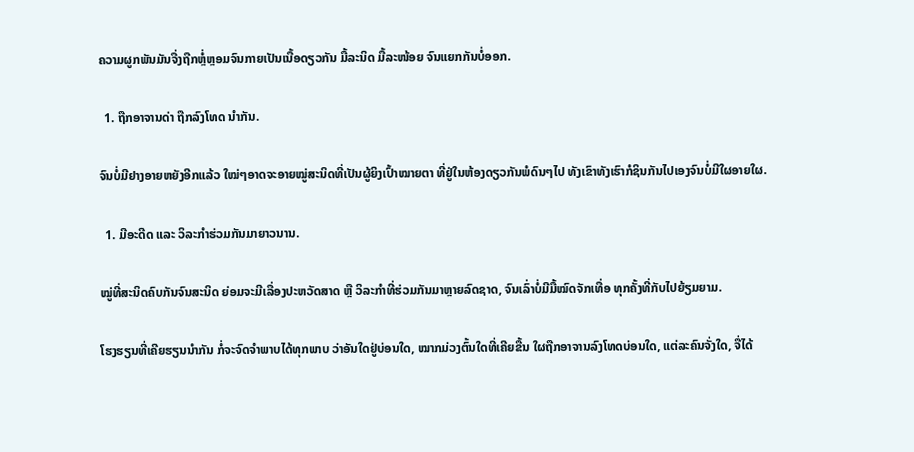ຄວາມຜູກພັນມັນຈື່ງຖືກຫຼໍ່ຫຼອມຈົນກາຍເປັນເນື້ອດຽວກັນ ມື້ລະນິດ ມື້ລະໜ້ອຍ ຈົນແຍກກັນບໍ່ອອກ.

  1. ຖືກອາຈານດ່າ ຖືກລົງໂທດ ນຳກັນ.

ຈົນບໍ່ມີຢາງອາຍຫຍັງອີກແລ້ວ ໃໝ່ໆອາດຈະອາຍໝູ່ສະນິດທີ່ເປັນຜູ້ຍິງເປົ້າໝາຍຕາ ທີ່ຢູ່ໃນຫ້ອງດຽວກັນພໍດົນໆໄປ ທັງເຂົາທັງເຮົາກໍຊິນກັນໄປເອງຈົນບໍ່ມີໃຜອາຍໃຜ.

  1. ມີອະດີດ ແລະ ວິລະກຳຮ່ວມກັນມາຍາວນານ.

ໝູ່ທີ່ສະນິດຄົບກັນຈົນສະນິດ ຍ່ອມຈະມີເລື່ອງປະຫວັດສາດ ຫຼື ວິລະກຳທີ່ຮ່ວມກັນມາຫຼາຍລົດຊາດ, ຈົນເລົ່າບໍ່ມີມື້ໝົດຈັກເທື່ອ ທຸກຄັ້ງທີ່ກັບໄປຍ້ຽມຍາມ.

ໂຮງຮຽນທີ່ເຄີຍຮຽນນຳກັນ ກໍ່ຈະຈົດຈຳພາບໄດ້ທຸກພາບ ວ່າອັນໃດຢູ່ບ່ອນໃດ, ໝາກມ່ວງຕົ້ນໃດທີ່ເຄີຍຂື້ນ ໃຜຖືກອາຈານລົງໂທດບ່ອນໃດ, ແຕ່ລະຄົນຈັ່ງໃດ, ຈື່ໄດ້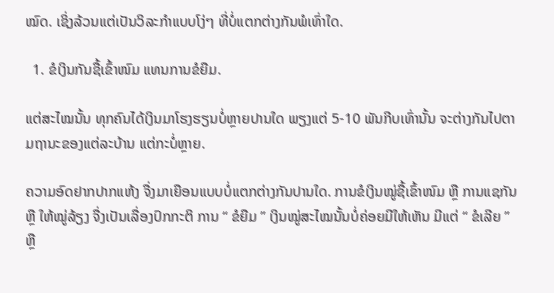ໝົດ. ເຊິ່ງລ້ວນແຕ່ເປັນວິລະກຳແບບໂງ່ໆ ທີ່ບໍ່ແຕກຕ່າງກັນພໍເທົ່າໃດ.

  1. ຂໍເງິນກັນຊື້ເຂົ້າໜົມ ແທນການຂໍຍືມ.

ແຕ່ສະໄໝນັ້ນ ທຸກຄົນໄດ້ເງິນມາໂຮງຮຽນບໍ່ຫຼາຍປານໃດ ພຽງແຕ່ 5-10 ພັນກີບເທົ່ານັ້ນ ຈະຕ່າງກັນໄປຕາມຖານະຂອງແຕ່ລະບ້ານ ແຕ່ກະບໍ່ຫຼາຍ.

ຄວາມອົດຢາກປາກແຫ້ງ ຈື່ງມາເຍືອນແບບບໍ່ແຕກຕ່າງກັນປານໃດ. ການຂໍເງິນໝູ່ຊື້ເຂົ້າໜົມ ຫຼື ການແຊກັນ ຫຼື ໃຫ້ໝູ່ລ້ຽງ ຈື່ງເປັນເລື່ອງປົກກະຕິ ການ “ ຂໍຍືມ ” ເງິນໝູ່ສະໄໝນັ້ນບໍ່ຄ່ອຍມີໃຫ້ເຫັນ ມີແຕ່ “ ຂໍເລີຍ ”  ຫຼື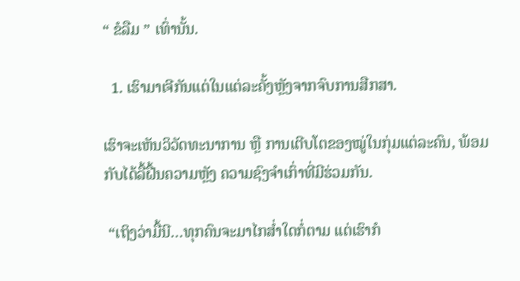“ ຂໍລືມ ” ເທົ່ານັ້ນ.

  1. ເຮົາມາເຈີກັນແຕ່ໃນແຕ່ລະຄັ້ງຫຼັງຈາກຈົບການສືກສາ.

ເຮົາຈະເຫັນວິວັດທະນາການ ຫຼື ການເຕີບໂຕຂອງໝູ່ໃນກຸ່ມແຕ່ລະຄົນ, ພ້ອມກັບໄດ້ລື້ຝື້ນຄວາມຫຼັງ ຄວາມຊົງຈຳເກົ່າທີ່ມີຮ່ວມກັນ.

 “ເຖິງວ່າມື້ນີ…ທຸກຄົນຈະມາໄກສໍ່າໃດກໍ່ຕາມ ແຕ່ເຮົາກໍ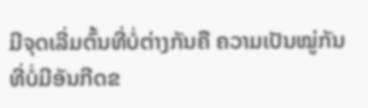ມີຈຸດເລີ່ມຕົ້ນທີ່ບໍ່ຕ່າງກັນຄື ຄວາມເປັນໝູ່ກັນທີ່ບໍ່ມີອັນກີດຂ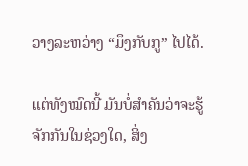ວາງລະຫວ່າງ “ມຶງກັບກູ” ໄປໄດ້.

ແຕ່ທັງໝົດນີ້ ມັນບໍ່ສຳຄັນວ່າຈະຮູ້ຈັກກັນໃນຊ່ວງໃດ, ສິ່ງ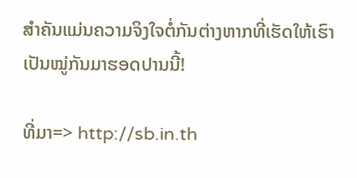ສຳຄັນແມ່ນຄວາມຈິງໃຈຕໍ່ກັນຕ່າງຫາກທີ່ເຮັດໃຫ້ເຮົາເປັນໝູ່ກັນມາຮອດປານນີ້!

ທີ່ມາ=> http://sb.in.th